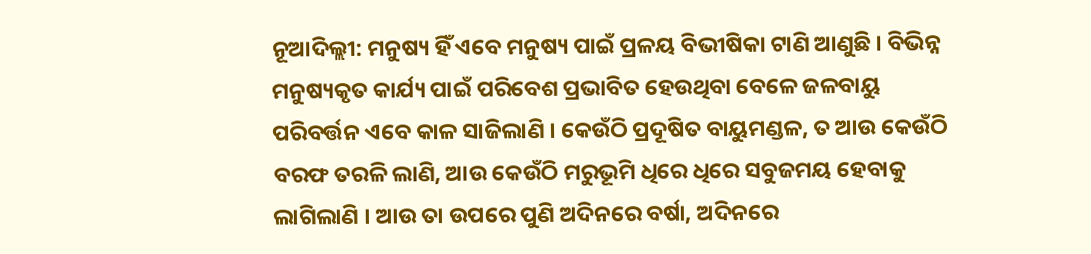ନୂଆଦିଲ୍ଲୀ: ମନୁଷ୍ୟ ହିଁ ଏବେ ମନୁଷ୍ୟ ପାଇଁ ପ୍ରଳୟ ବିଭୀଷିକା ଟାଣି ଆଣୁଛି । ବିଭିନ୍ନ ମନୁଷ୍ୟକୃତ କାର୍ଯ୍ୟ ପାଇଁ ପରିବେଶ ପ୍ରଭାବିତ ହେଉଥିବା ବେଳେ ଜଳବାୟୁ ପରିବର୍ତ୍ତନ ଏବେ କାଳ ସାଜିଲାଣି । କେଉଁଠି ପ୍ରଦୂଷିତ ବାୟୁମଣ୍ଡଳ, ତ ଆଉ କେଉଁଠି ବରଫ ତରଳି ଲାଣି, ଆଉ କେଉଁଠି ମରୁଭୂମି ଧିରେ ଧିରେ ସବୁଜମୟ ହେବାକୁ ଲାଗିଲାଣି । ଆଉ ତା ଉପରେ ପୁଣି ଅଦିନରେ ବର୍ଷା, ଅଦିନରେ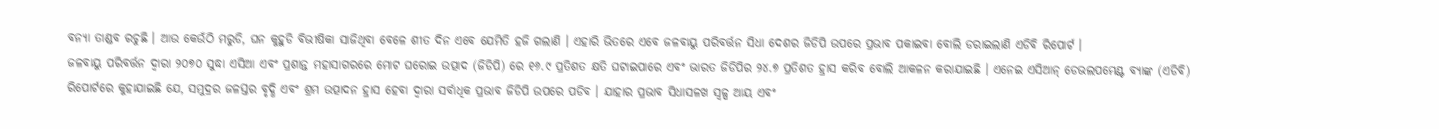ବନ୍ୟା ତାଣ୍ଡବ ରଚୁଛି । ଆଉ କେଉଁଠି ମରୁଡି, ଘନ କୁହୁଡି ବିଭୀଷିକା ସାଜିଥିବା ବେଳେ ଶୀତ ଦିନ ଏବେ ଯେମିତି ହଜି ଗଲାଣି । ଏହାରି ଭିତରେ ଏବେ ଜଳବାୟୁ ପରିବର୍ତ୍ତନ ସିଧା ଦେଶର ଜିଡିପି ଉପରେ ପ୍ରଭାବ ପକାଇବା ବୋଲି ଡରାଇଲାଣି ଏଡିବି ରିପୋର୍ଟ ।
ଜଳବାୟୁ ପରିବର୍ତ୍ତନ ଦ୍ବାରା ୨୦୭୦ ସୁଦ୍ଧା ଏସିଆ ଏବଂ ପ୍ରଶାନ୍ତ ମହାସାଗରରେ ମୋଟ ଘରୋଇ ଉତ୍ପାଦ (ଜିଡିପି) ରେ ୧୬.୯ ପ୍ରତିଶତ କ୍ଷତି ଘଟାଇପାରେ ଏବଂ ଭାରତ ଜିଡିପିର ୨୪.୭ ପ୍ରତିଶତ ହ୍ରାସ କରିବ ବୋଲି ଆକଳନ କରାଯାଇଛି । ଏନେଇ ଏସିଆନ୍ ଡେଭଲପମେଣ୍ଟ ବ୍ୟାଙ୍କ (ଏଡିବି) ରିପୋର୍ଟରେ କୁହାଯାଇଛି ଯେ, ସମୁଦ୍ରର ଜଳସ୍ତର ବୃଦ୍ଧି ଏବଂ ଶ୍ରମ ଉତ୍ପାଦନ ହ୍ରାସ ହେବା ଦ୍ୱାରା ସର୍ବାଧିକ ପ୍ରଭାବ ଜିଡିପି ଉପରେ ପଡିବ । ଯାହାର ପ୍ରଭାବ ସିଧାସଳଖ ସ୍ୱଳ୍ପ ଆୟ ଏବଂ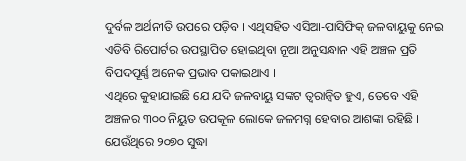ଦୁର୍ବଳ ଅର୍ଥନୀତି ଉପରେ ପଡ଼ିବ । ଏଥିସହିତ ଏସିଆ-ପାସିଫିକ୍ ଜଳବାୟୁକୁ ନେଇ ଏଡିବି ରିପୋର୍ଟର ଉପସ୍ଥାପିତ ହୋଇଥିବା ନୂଆ ଅନୁସନ୍ଧାନ ଏହି ଅଞ୍ଚଳ ପ୍ରତି ବିପଦପୂର୍ଣ୍ଣ ଅନେକ ପ୍ରଭାବ ପକାଇଥାଏ ।
ଏଥିରେ କୁହାଯାଇଛି ଯେ ଯଦି ଜଳବାୟୁ ସଙ୍କଟ ତ୍ୱରାନ୍ୱିତ ହୁଏ, ତେବେ ଏହି ଅଞ୍ଚଳର ୩୦୦ ନିୟୁତ ଉପକୂଳ ଲୋକେ ଜଳମଗ୍ନ ହେବାର ଆଶଙ୍କା ରହିଛି । ଯେଉଁଥିରେ ୨୦୭୦ ସୁଦ୍ଧା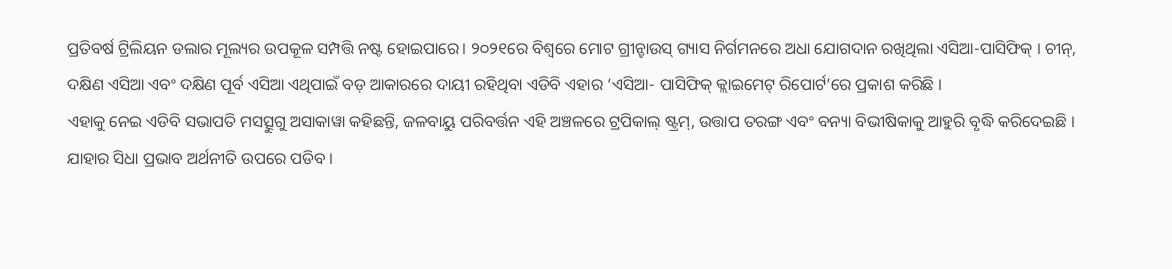ପ୍ରତିବର୍ଷ ଟ୍ରିଲିୟନ ଡଲାର ମୂଲ୍ୟର ଉପକୂଳ ସମ୍ପତ୍ତି ନଷ୍ଟ ହୋଇପାରେ। ୨୦୨୧ରେ ବିଶ୍ୱରେ ମୋଟ ଗ୍ରୀନ୍ହାଉସ୍ ଗ୍ୟାସ ନିର୍ଗମନରେ ଅଧା ଯୋଗଦାନ ରଖିଥିଲା ଏସିଆ-ପାସିଫିକ୍ । ଚୀନ୍, ଦକ୍ଷିଣ ଏସିଆ ଏବଂ ଦକ୍ଷିଣ ପୂର୍ବ ଏସିଆ ଏଥିପାଇଁ ବଡ଼ ଆକାରରେ ଦାୟୀ ରହିଥିବା ଏଡିବି ଏହାର ‘ଏସିଆ- ପାସିଫିକ୍ କ୍ଲାଇମେଟ୍ ରିପୋର୍ଟ’ରେ ପ୍ରକାଶ କରିଛି ।
ଏହାକୁ ନେଇ ଏଡିବି ସଭାପତି ମସତ୍ସୁଗୁ ଅସାକାୱା କହିଛନ୍ତି, ଜଳବାୟୁ ପରିବର୍ତ୍ତନ ଏହି ଅଞ୍ଚଳରେ ଟ୍ରପିକାଲ୍ ଷ୍ଟ୍ରମ୍, ଉତ୍ତାପ ତରଙ୍ଗ ଏବଂ ବନ୍ୟା ବିଭୀଷିକାକୁ ଆହୁରି ବୃଦ୍ଧି କରିଦେଇଛି । ଯାହାର ସିଧା ପ୍ରଭାବ ଅର୍ଥନୀତି ଉପରେ ପଡିବ ।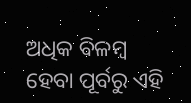ଅଧିକ ବିଳମ୍ବ ହେବା ପୂର୍ବରୁ ଏହି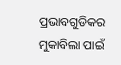ପ୍ରଭାବଗୁଡିକର ମୁକାବିଲା ପାଇଁ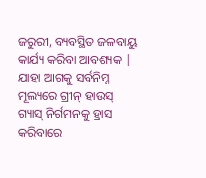ଜରୁରୀ, ବ୍ୟବସ୍ଥିତ ଜଳବାୟୁ କାର୍ଯ୍ୟ କରିବା ଆବଶ୍ୟକ | ଯାହା ଆଗକୁ ସର୍ବନିମ୍ନ ମୂଲ୍ୟରେ ଗ୍ରୀନ୍ ହାଉସ୍ ଗ୍ୟାସ୍ ନିର୍ଗମନକୁ ହ୍ରାସ କରିବାରେ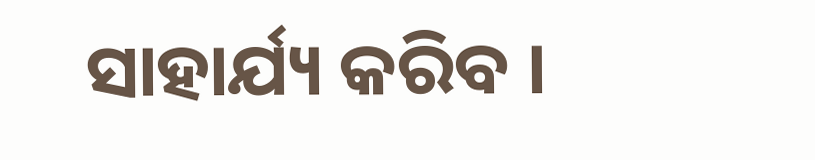ସାହାର୍ଯ୍ୟ କରିବ ।